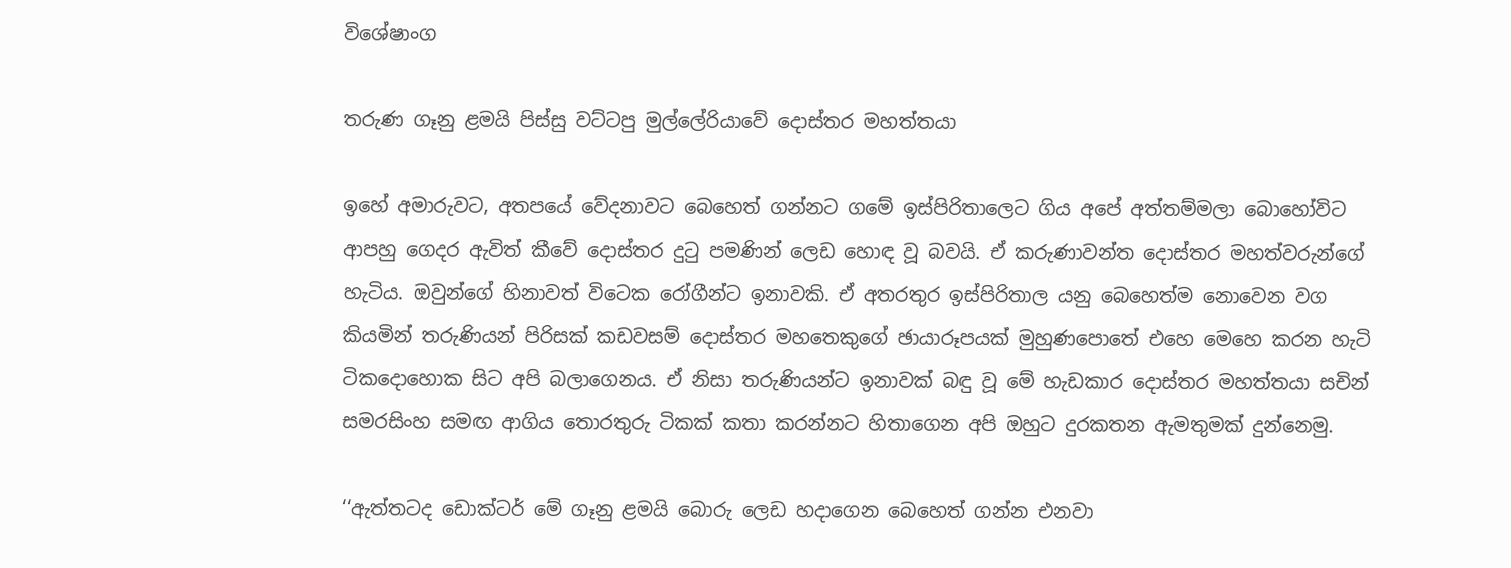විශේෂාංග

තරුණ ගෑනු ළමයි පිස්සු වට්ටපු මුල්ලේරියාවේ දොස්තර මහත්තයා

ඉහේ අමාරුවට, අතපයේ වේදනාවට බෙහෙත් ගන්නට ගමේ ඉස්පිරිතාලෙට ගිය අපේ අත්තම්මලා බොහෝවිට ආපහු ගෙදර ඇවිත් කීවේ දොස්තර දුටු පමණින් ලෙඩ හොඳ වූ බවයි. ඒ කරුණාවන්ත දොස්තර මහත්වරුන්ගේ හැටිය. ඔවුන්ගේ හිනාවත් විටෙක රෝගීන්ට ඉනාවකි. ඒ අතරතුර ඉස්පිරිතාල යනු බෙහෙත්ම නොවෙන වග කියමින් තරුණියන් පිරිසක් කඩවසම් දොස්තර මහතෙකුගේ ඡායාරූපයක් මුහුණපොතේ එහෙ මෙහෙ කරන හැටි ටිකදොහොක සිට අපි බලාගෙනය. ඒ නිසා තරුණියන්ට ඉනාවක් බඳු වූ මේ හැඩකාර දොස්තර මහත්තයා සචින් සමරසිංහ සමඟ ආගිය තොරතුරු ටිකක් කතා කරන්නට හිතාගෙන අපි ඔහුට දුරකතන ඇමතුමක් දුන්නෙමු.

‘‘ඇත්තටද ඩොක්ටර් මේ ගෑනු ළමයි බොරු ලෙඩ හදාගෙන බෙහෙත් ගන්න එනවා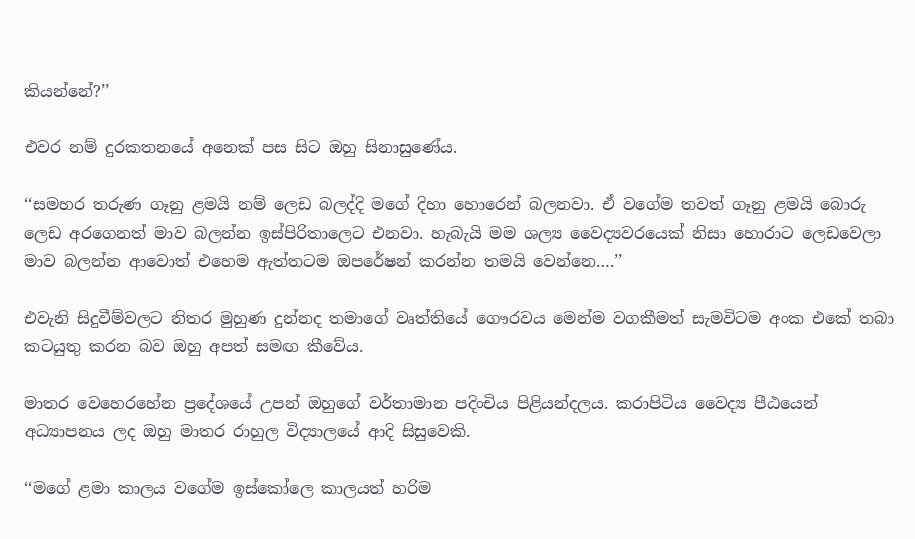කියන්නේ?’’

එවර නම් දුරකතනයේ අනෙක් පස සිට ඔහු සිනාසුණේය.

‘‘සමහර තරුණ ගෑනු ළමයි නම් ලෙඩ බලද්දි මගේ දිහා හොරෙන් බලනවා. ඒ වගේම තවත් ගෑනු ළමයි බොරු ලෙඩ අරගෙනත් මාව බලන්න ඉස්පිරිතාලෙට එනවා. හැබැයි මම ශල්‍ය වෛද්‍යවරයෙක් නිසා හොරාට ලෙඩවෙලා මාව බලන්න ආවොත් එහෙම ඇත්තටම ඔපරේෂන් කරන්න තමයි වෙන්නෙ….’’

එවැනි සිදුවීම්වලට නිතර මුහුණ දුන්නද තමාගේ වෘත්තියේ ගෞරවය මෙන්ම වගකීමත් සැමවිටම අංක එකේ තබා කටයුතු කරන බව ඔහු අපත් සමඟ කීවේය.

මාතර වෙහෙරහේන ප්‍රදේශයේ උපන් ඔහුගේ වර්තාමාන පදිංචිය පිළියන්දලය. කරාපිටිය වෛද්‍ය පීඨයෙන් අධ්‍යාපනය ලද ඔහු මාතර රාහුල විද්‍යාලයේ ආදි සිසුවෙකි.

‘‘මගේ ළමා කාලය වගේම ඉස්කෝලෙ කා‍ලයත් හරිම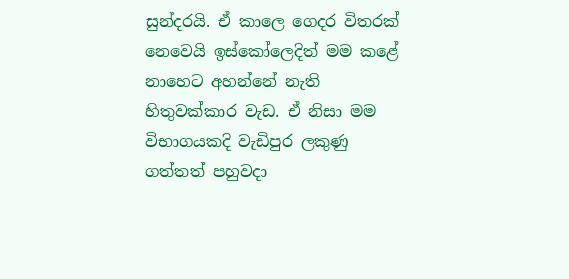සුන්දරයි. ඒ කාලෙ ගෙදර විතරක් නෙවෙයි ඉස්කෝලෙදිත් මම කළේ නාහෙට අහන්නේ නැති හිතුවක්කාර වැඩ. ඒ නිසා මම විභාගයකදි වැඩිපුර ලකුණු ගත්තත් පහුවදා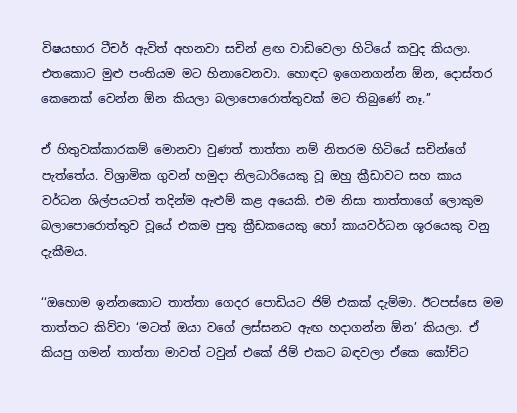විෂයභාර ටීචර් ඇවිත් අහනවා සචින් ළඟ වාඩිවෙලා හිටියේ කවුද කියලා. එතකොට මුළු පංතියම මට හිනාවෙනවා. හොඳට ඉගෙනගන්න ඕන, දොස්තර කෙනෙක් වෙන්න ඕන කියලා බලාපොරොත්තුවක් මට තිබුණේ නෑ.’’

ඒ හිතුවක්කාරකම් මොනවා වුණත් තාත්තා නම් නිතරම හිටියේ සචින්ගේ පැත්තේය. විශ්‍රාමික ගුවන් හමුදා නිලධාරියෙකු වූ ඔහු ක්‍රීඩාවට සහ කාය වර්ධන ශිල්පයටත් තදින්ම ඇළුම් කළ අයෙකි. එම නිසා තාත්තාගේ ලොකුම බලාපොරොත්තුව වූයේ එකම පුතු ක්‍රීඩකයෙකු හෝ කායවර්ධන ශූරයෙකු වනු දැකීමය.

‘‘ඔහොම ඉන්නකොට තාත්තා ගෙදර පොඩියට ජිම් එකක් දැම්මා. ඊටපස්සෙ මම තාත්තට කිව්වා ‘මටත් ඔයා වගේ ලස්සනට ඇඟ හදාගන්න ඕන’ කියලා. ඒ කියපු ගමන් තාත්තා මාවත් ටවුන් එකේ ජිම් එකට බඳවලා ඒකෙ කෝච්ට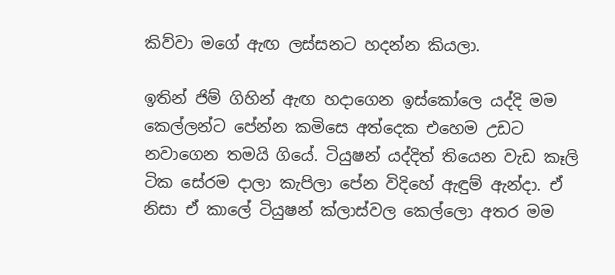කිව්වා මගේ ඇඟ ලස්සනට හදන්න කියලා.

ඉතින් ජිම් ගිහින් ඇඟ හදාගෙන ඉස්කෝලෙ යද්දි මම කෙල්ලන්ට පේන්න කමිසෙ අත්දෙක එහෙම උඩට නවාගෙන තමයි ගියේ. ටියුෂන් යද්දිත් තියෙන වැඩ කෑලි ටික සේරම දාලා කැපිලා පේන විදිහේ ඇඳුම් ඇන්දා. ඒ නිසා ඒ කාලේ ටියුෂන් ක්ලාස්වල කෙල්ලො අතර මම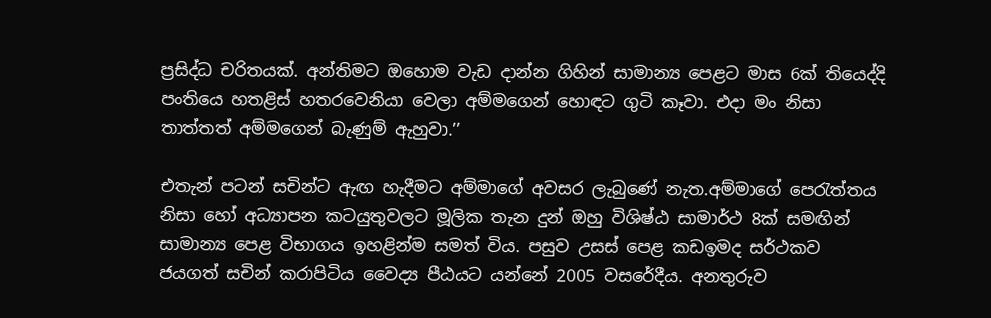ප්‍රසිද්ධ චරිතයක්. අන්තිමට ඔහොම වැඩ දාන්න ගිහින් සාමාන්‍ය පෙළට මාස 6ක් තියෙද්දි පංතියෙ හතළිස් හතරවෙනියා වෙලා අම්මගෙන් හොඳට ගුටි කෑවා. එදා මං නිසා තාත්තත් අම්මගෙන් බැණුම් ඇහුවා.’’

එතැන් පටන් සචින්ට ඇඟ හැදීමට අම්මාගේ අවසර ලැබුණේ නැත.අම්මාගේ පෙරැත්තය නිසා හෝ අධ්‍යාපන කටයුතුවලට මූලික තැන දුන් ඔහු විශිෂ්ඨ සාමාර්ථ 8ක් සමඟින් සාමාන්‍ය පෙළ විභාගය ඉහළින්ම සමත් විය. පසුව උසස් පෙළ කඩඉමද සර්ථකව ජයගත් සචින් කරාපිටිය වෛද්‍ය පීඨයට යන්නේ 2005 වසරේදීය. අනතුරුව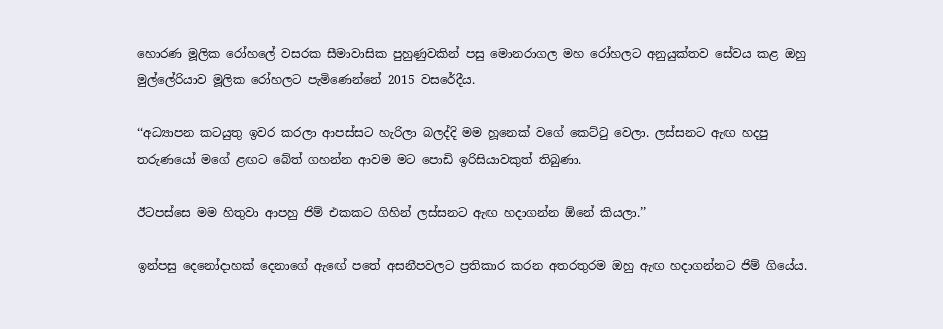හොරණ මූලික රෝහලේ වසරක සීමාවාසික පුහුණුවකින් පසු මොනරාගල මහ රෝහලට අනුයුක්තව සේවය කළ ඔහු මුල්ලේරියාව මූලික රෝහලට පැමිණෙන්නේ 2015 වසරේදීය.

‘‘අධ්‍යාපන කටයුතු ඉවර කරලා ආපස්සට හැරිලා බලද්දි මම හූනෙක් වගේ කෙට්ටු වෙලා. ලස්සනට ඇඟ හදපු තරුණයෝ මගේ ළඟට බේත් ගහන්න ආවම මට පොඩි ඉරිසියාවකුත් තිබුණා.

ඊටපස්සෙ මම හිතුවා ආපහු ජිම් එකකට ගිහින් ලස්සනට ඇඟ හදාගන්න ඕනේ කියලා.’’

ඉන්පසු දෙනෝදාහක් දෙනාගේ ඇඟේ පතේ අසනීපවලට ප්‍රතිකාර කරන අතරතුරම ඔහු ඇඟ හදාගන්නට ජිම් ගියේය.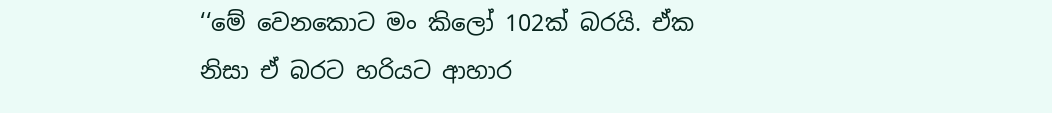‘‘මේ වෙනකොට මං කිලෝ 102ක් බරයි. ඒක නිසා ඒ බරට හරියට ආහාර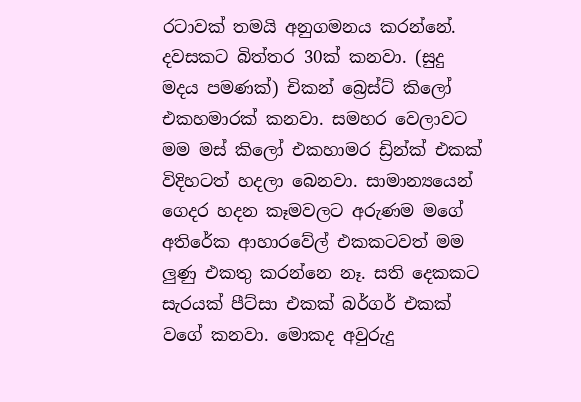රටාවක් තමයි අනුගමනය කරන්නේ. දවසකට බිත්තර 30ක් කනවා. (සුදු මදය පමණක්) චිකන් බ්‍රෙස්ට් කිලෝ එකහමාරක් කනවා. සමහර වෙලාවට මම මස් කිලෝ එකහාමර ඩ්‍රින්ක් එකක් විදිහටත් හදලා බෙනවා. සාමාන්‍යයෙන් ගෙදර හදන කෑමවලට අරුණම මගේ අතිරේක ආහාරවේල් එකකටවත් මම ලුණු එකතු කරන්නෙ නෑ. සති දෙකකට සැරයක් පීට්සා එකක් බර්ගර් එකක් වගේ කනවා. මොකද අවුරුදු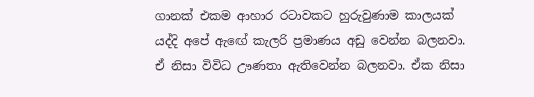ගානක් එකම ආහාර රටාවකට හුරුවුණාම කාලයක් යද්දි අපේ ඇඟේ කැලරි ප්‍රමාණය අඩු වෙන්න බලනවා. ඒ නිසා විවිධ ඌණතා ඇතිවෙන්න බලනවා. ඒක නිසා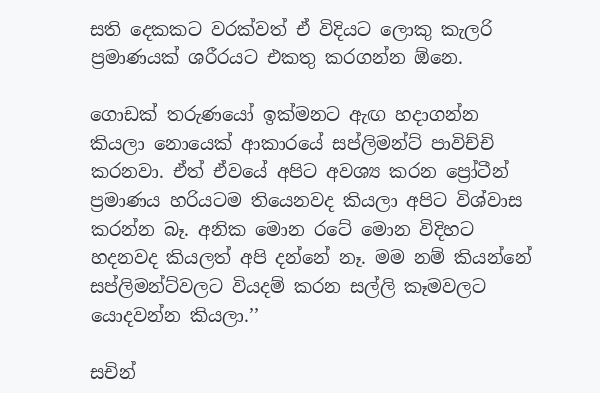සති දෙකකට වරක්වත් ඒ විදියට ලොකු කැලරි ප්‍රමාණයක් ශරීරයට එකතු කරගන්න ඕනෙ.

ගොඩක් තරුණයෝ ඉක්මනට ඇඟ හදාගන්න කියලා නොයෙක් ආකාරයේ සප්ලිමන්ට් පාවිච්චි කරනවා. ඒත් ඒවයේ අපිට අවශ්‍ය කරන ප්‍රෝටීන් ප්‍රමාණය හරියටම තියෙනවද කියලා අපිට විශ්වාස කරන්න බෑ. අනික මොන රටේ මොන විදිහට හදනවද කියලත් අපි දන්නේ නෑ. මම නම් කියන්නේ සප්ලිමන්ට්වලට වියදම් කරන සල්ලි කෑමවලට යොදවන්න කියලා.’’

සචින්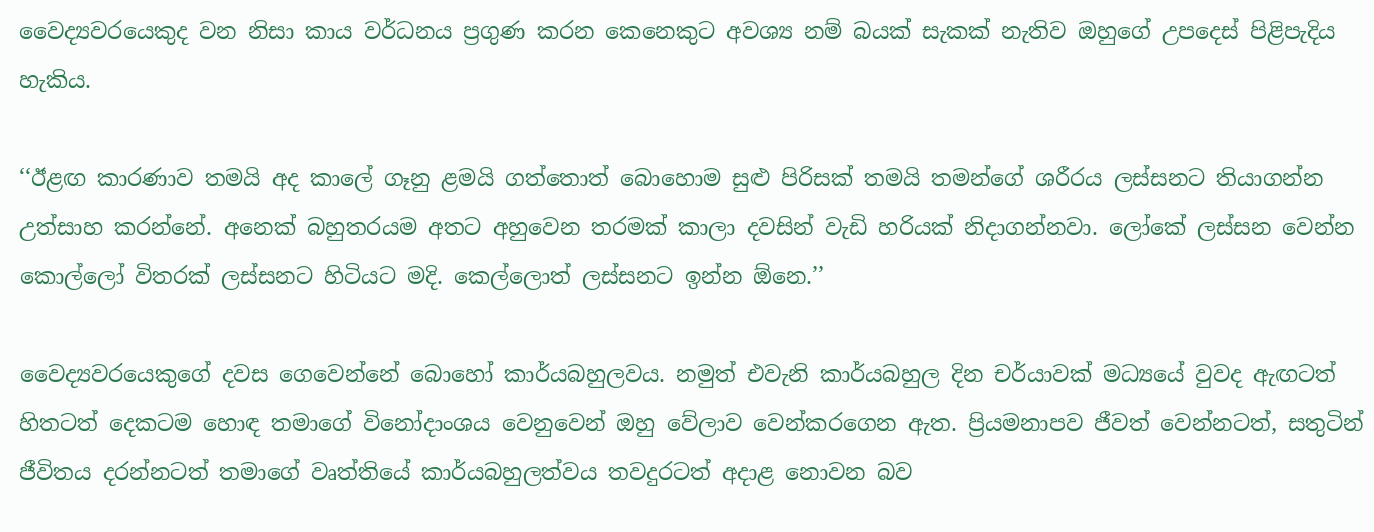වෛද්‍යවරයෙකුද වන නිසා කාය වර්ධනය ප්‍රගුණ කරන කෙනෙකුට අවශ්‍ය නම් බයක් සැකක් නැතිව ඔහුගේ උපදෙස් පිළිපැදිය හැකිය.

‘‘ඊළඟ කාරණාව තමයි අද කාලේ ගෑනු ළමයි ගත්තොත් බොහොම සුළු පිරිසක් තමයි තමන්ගේ ශරීරය ලස්සනට තියාගන්න උත්සාහ කරන්නේ. අනෙක් බහුතරයම අතට අහුවෙන තරමක් කාලා දවසින් වැඩි හරියක් නිදාගන්නවා. ලෝකේ ලස්සන වෙන්න කොල්ලෝ විතරක් ලස්සනට හිටියට මදි. කෙල්ලොත් ලස්සනට ඉන්න ඕනෙ.’’

වෛද්‍යවරයෙකුගේ දවස ගෙවෙන්නේ බොහෝ කාර්යබහුලවය. නමුත් එවැනි කාර්යබහුල දින චර්යාවක් මධ්‍යයේ වුවද ඇඟටත් හිතටත් දෙකටම හොඳ තමාගේ විනෝදාංශය වෙනුවෙන් ඔහු වේලාව වෙන්කරගෙන ඇත. ප්‍රියමනාපව ජීවත් වෙන්නටත්, සතුටින් ජීවිතය දරන්නටත් තමාගේ වෘත්තියේ කාර්යබහුලත්වය තවදුරටත් අදාළ නොවන බව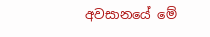අවසානයේ මේ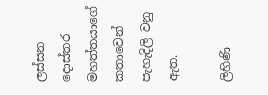ලස්සන දොස්තර මහත්තයාගේ කතාවෙන් පැහැදිලි වනු ඇත.

ලිහිණි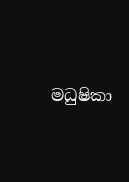මධුෂිකා